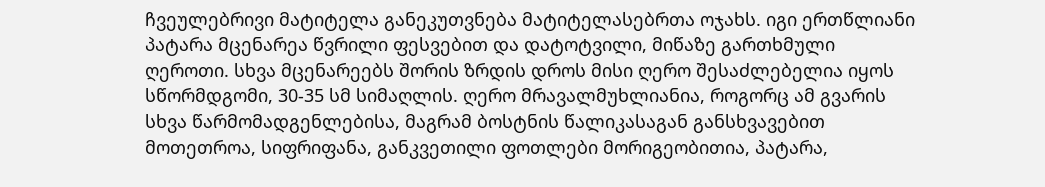ჩვეულებრივი მატიტელა განეკუთვნება მატიტელასებრთა ოჯახს. იგი ერთწლიანი პატარა მცენარეა წვრილი ფესვებით და დატოტვილი, მიწაზე გართხმული ღეროთი. სხვა მცენარეებს შორის ზრდის დროს მისი ღერო შესაძლებელია იყოს სწორმდგომი, 30-35 სმ სიმაღლის. ღერო მრავალმუხლიანია, როგორც ამ გვარის სხვა წარმომადგენლებისა, მაგრამ ბოსტნის წალიკასაგან განსხვავებით მოთეთროა, სიფრიფანა, განკვეთილი ფოთლები მორიგეობითია, პატარა,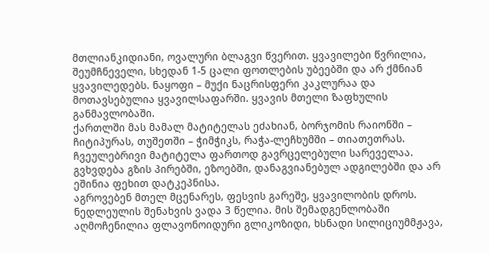მთლიანკიდიანი, ოვალური ბლაგვი წვერით. ყვავილები წვრილია, შეუმჩნეველი, სხედან 1-5 ცალი ფოთლების უბეებში და არ ქმნიან ყვავილედებს. ნაყოფი – მუქი ნაცრისფერი კაკლურაა და მოთავსებულია ყვავილსაფარში. ყვავის მთელი ზაფხულის განმავლობაში.
ქართლში მას მამალ მატიტელას ეძახიან, ბორჯომის რაიონში – ჩიტიპურას, თუშეთში – ჭიმჭიკს, რაჭა-ლეჩხუმში – თიათეთრას.
ჩვეულებრივი მატიტელა ფართოდ გავრცელებული სარეველაა. გვხვდება გზის პირებში, ეზოებში, დანაგვიანებულ ადგილებში და არ ეშინია ფეხით დატკეპნისა.
აგროვებენ მთელ მცენარეს, ფესვის გარეშე, ყვავილობის დროს. ნედლეულის შენახვის ვადა 3 წელია. მის შემადგენლობაში აღმოჩენილია ფლავონოიდური გლიკოზიდი, ხსნადი სილიციუმმჟავა,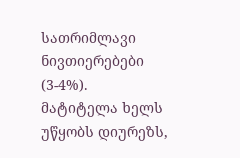სათრიმლავი ნივთიერებები (3-4%).
მატიტელა ხელს უწყობს დიურეზს,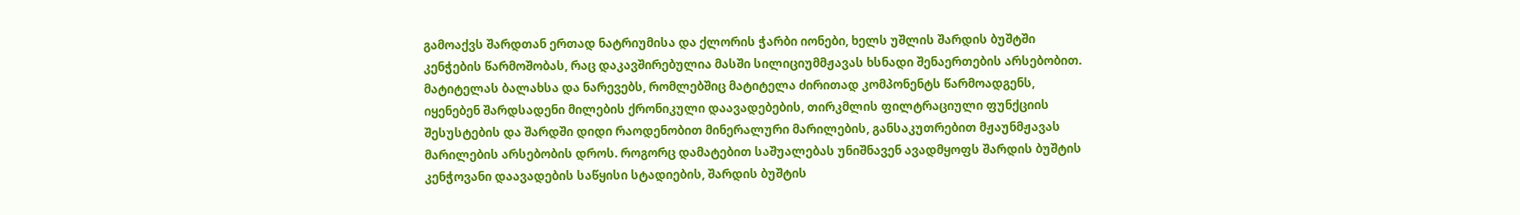გამოაქვს შარდთან ერთად ნატრიუმისა და ქლორის ჭარბი იონები, ხელს უშლის შარდის ბუშტში კენჭების წარმოშობას, რაც დაკავშირებულია მასში სილიციუმმჟავას ხსნადი შენაერთების არსებობით.
მატიტელას ბალახსა და ნარევებს, რომლებშიც მატიტელა ძირითად კომპონენტს წარმოადგენს, იყენებენ შარდსადენი მილების ქრონიკული დაავადებების, თირკმლის ფილტრაციული ფუნქციის შესუსტების და შარდში დიდი რაოდენობით მინერალური მარილების, განსაკუთრებით მჟაუნმჟავას მარილების არსებობის დროს. როგორც დამატებით საშუალებას უნიშნავენ ავადმყოფს შარდის ბუშტის კენჭოვანი დაავადების საწყისი სტადიების, შარდის ბუშტის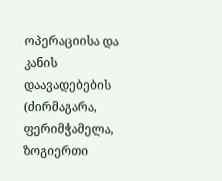ოპერაციისა და კანის დაავადებების (ძირმაგარა, ფერიმჭამელა, ზოგიერთი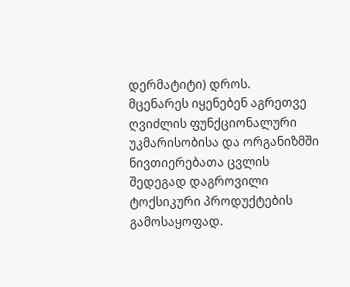დერმატიტი) დროს.
მცენარეს იყენებენ აგრეთვე ღვიძლის ფუნქციონალური უკმარისობისა და ორგანიზმში ნივთიერებათა ცვლის შედეგად დაგროვილი ტოქსიკური პროდუქტების გამოსაყოფად.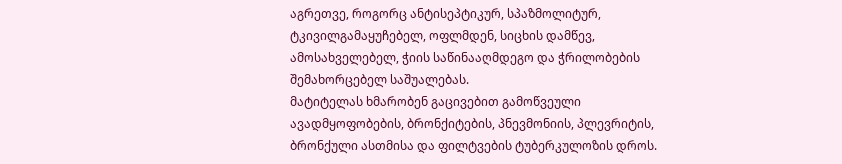აგრეთვე, როგორც ანტისეპტიკურ, სპაზმოლიტურ, ტკივილგამაყუჩებელ, ოფლმდენ, სიცხის დამწევ, ამოსახველებელ, ჭიის საწინააღმდეგო და ჭრილობების შემახორცებელ საშუალებას.
მატიტელას ხმარობენ გაცივებით გამოწვეული ავადმყოფობების, ბრონქიტების, პნევმონიის, პლევრიტის, ბრონქული ასთმისა და ფილტვების ტუბერკულოზის დროს.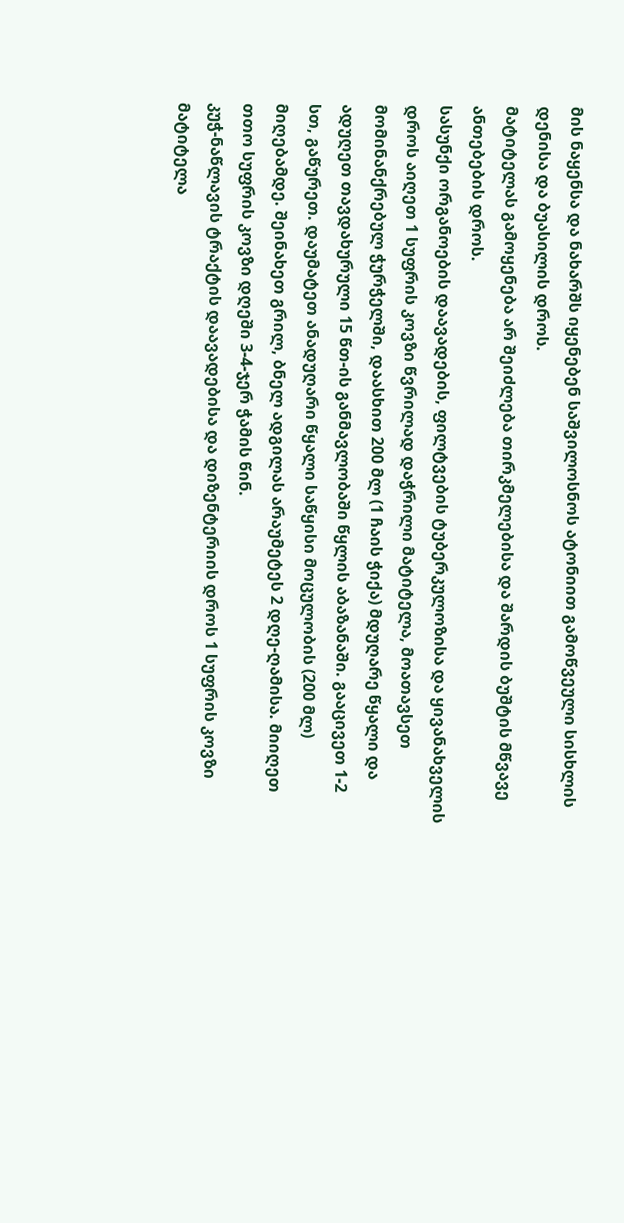მის ნაყენსა და ნახარშს იყენებენ საშვილოსნოს ატონიით გამოწვეული სისხლის დენისა და ბუასილის დროს.
მატიტელას გამოყენება არ შეიძლება თირკმელებისა და შარდის ბუშტის მწვავე ანთებების დროს.
სასუნქი ორგანოების დაავადების, ფილტვების ტუბერკულოზისა და ყივანახველის დროს აიღეთ 1 სუფრის კოვზი წვრილად დაჭრილი მატიტელა, მოათავსეთ მომინანქრებულ ჭურჭელში, დაასხით 200 მლ (1 ჩაის ჭიქა) მდუღარე წყალი და ადუღეთ თავდახურული 15 წთ-ის განმავლობაში წყლის აბაზანაში. გააცივეთ 1-2 სთ, გაწურეთ. დაუმატეთ ანადუღარი წყალი საწყისი მოცულობის (200 მლ) მიღებამდე. შეინახეთ გრილ, ბნელ ადგილას არაუმეტეს 2 დღე-ღამისა. მიიღეთ თთო სუფრის კოვზი დღეში 3-4-ჯერ ჭამის წინ.
კუჭ-ნაწლავის ტრაქტის დაავადებისა და დიზენტერიის დროს 1 სუფრის კოვზი მატიტელა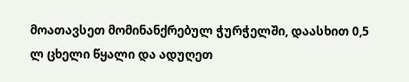მოათავსეთ მომინანქრებულ ჭურჭელში, დაასხით 0,5 ლ ცხელი წყალი და ადუღეთ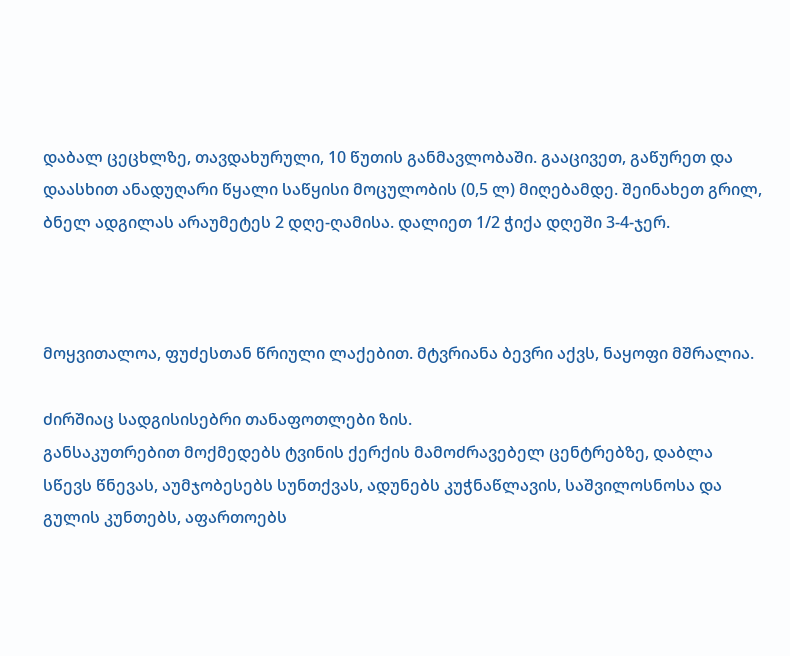დაბალ ცეცხლზე, თავდახურული, 10 წუთის განმავლობაში. გააცივეთ, გაწურეთ და დაასხით ანადუღარი წყალი საწყისი მოცულობის (0,5 ლ) მიღებამდე. შეინახეთ გრილ, ბნელ ადგილას არაუმეტეს 2 დღე-ღამისა. დალიეთ 1/2 ჭიქა დღეში 3-4-ჯერ.



მოყვითალოა, ფუძესთან წრიული ლაქებით. მტვრიანა ბევრი აქვს, ნაყოფი მშრალია.

ძირშიაც სადგისისებრი თანაფოთლები ზის.
განსაკუთრებით მოქმედებს ტვინის ქერქის მამოძრავებელ ცენტრებზე, დაბლა სწევს წნევას, აუმჯობესებს სუნთქვას, ადუნებს კუჭნაწლავის, საშვილოსნოსა და გულის კუნთებს, აფართოებს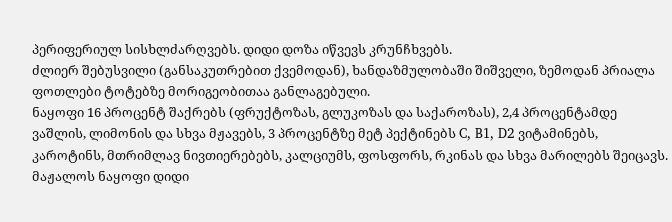პერიფერიულ სისხლძარღვებს. დიდი დოზა იწვევს კრუნჩხვებს.
ძლიერ შებუსვილი (განსაკუთრებით ქვემოდან), ხანდაზმულობაში შიშველი, ზემოდან პრიალა ფოთლები ტოტებზე მორიგეობითაა განლაგებული.
ნაყოფი 16 პროცენტ შაქრებს (ფრუქტოზას, გლუკოზას და საქაროზას), 2,4 პროცენტამდე ვაშლის, ლიმონის და სხვა მჟავებს, 3 პროცენტზე მეტ პექტინებს C, B1, D2 ვიტამინებს, კაროტინს, მთრიმლავ ნივთიერებებს, კალციუმს, ფოსფორს, რკინას და სხვა მარილებს შეიცავს. მაჟალოს ნაყოფი დიდი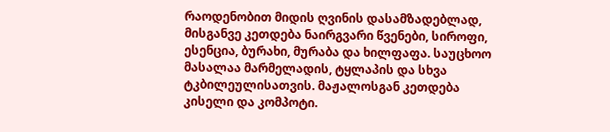რაოდენობით მიდის ღვინის დასამზადებლად, მისგანვე კეთდება ნაირგვარი წვენები, სიროფი, ესენცია, ბურახი, მურაბა და ხილფაფა. საუცხოო მასალაა მარმელადის, ტყლაპის და სხვა ტკბილეულისათვის. მაჟალოსგან კეთდება კისელი და კომპოტი.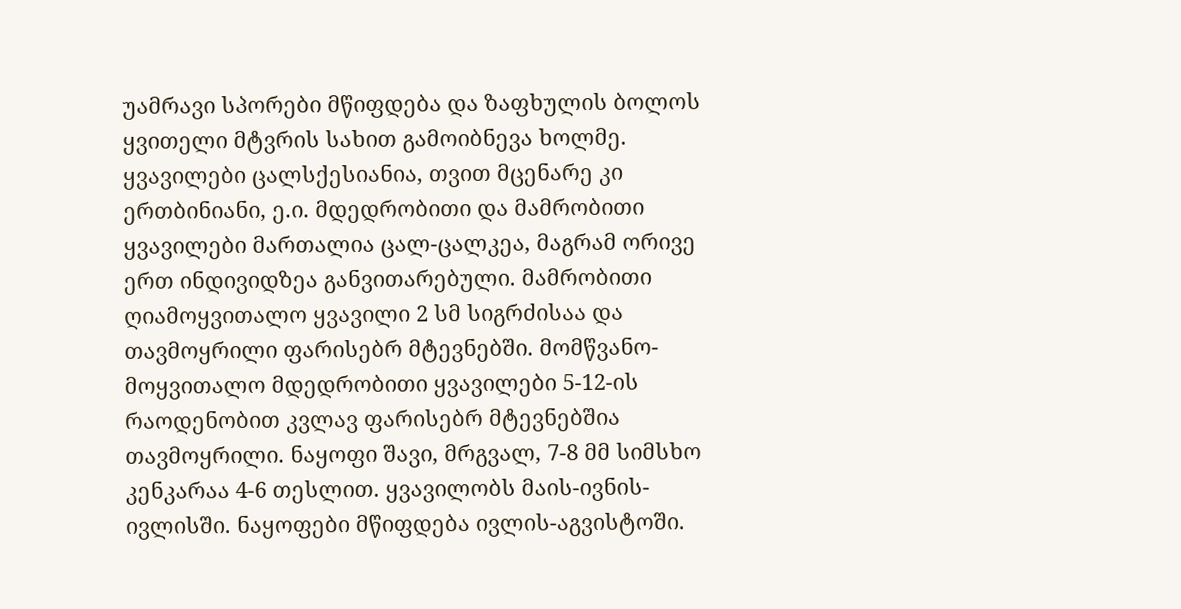უამრავი სპორები მწიფდება და ზაფხულის ბოლოს ყვითელი მტვრის სახით გამოიბნევა ხოლმე.
ყვავილები ცალსქესიანია, თვით მცენარე კი ერთბინიანი, ე.ი. მდედრობითი და მამრობითი ყვავილები მართალია ცალ-ცალკეა, მაგრამ ორივე ერთ ინდივიდზეა განვითარებული. მამრობითი ღიამოყვითალო ყვავილი 2 სმ სიგრძისაა და თავმოყრილი ფარისებრ მტევნებში. მომწვანო-მოყვითალო მდედრობითი ყვავილები 5-12-ის რაოდენობით კვლავ ფარისებრ მტევნებშია თავმოყრილი. ნაყოფი შავი, მრგვალ, 7-8 მმ სიმსხო კენკარაა 4-6 თესლით. ყვავილობს მაის-ივნის-ივლისში. ნაყოფები მწიფდება ივლის-აგვისტოში.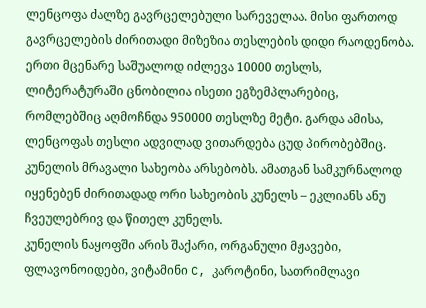ლენცოფა ძალზე გავრცელებული სარეველაა. მისი ფართოდ გავრცელების ძირითადი მიზეზია თესლების დიდი რაოდენობა. ერთი მცენარე საშუალოდ იძლევა 10000 თესლს, ლიტერატურაში ცნობილია ისეთი ეგზემპლარებიც, რომლებშიც აღმოჩნდა 950000 თესლზე მეტი. გარდა ამისა, ლენცოფას თესლი ადვილად ვითარდება ცუდ პირობებშიც.
კუნელის მრავალი სახეობა არსებობს. ამათგან სამკურნალოდ იყენებენ ძირითადად ორი სახეობის კუნელს – ეკლიანს ანუ ჩვეულებრივ და წითელ კუნელს.
კუნელის ნაყოფში არის შაქარი, ორგანული მჟავები, ფლავონოიდები, ვიტამინი C, კაროტინი, სათრიმლავი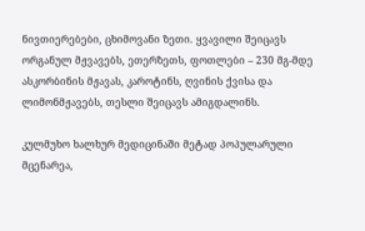ნივთიერებები, ცხიმოვანი ზეთი. ყვავილი შეიცავს ორგანულ მჟვავებს, ეთერზეთს, ფოთლები – 230 მგ-მდე ასკორბინის მჟავას, კაროტინს, ღვინის ქვისა და ლიმონმჟავებს, თესლი შეიცავს ამიგდალინს.

კულმუხო ხალხურ მედიცინაში მეტად პოპულარული მცენარეა,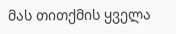მას თითქმის ყველა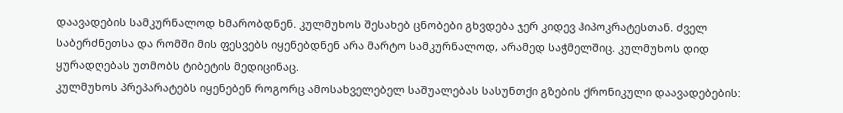დაავადების სამკურნალოდ ხმარობდნენ. კულმუხოს შესახებ ცნობები გხვდება ჯერ კიდევ ჰიპოკრატესთან. ძველ საბერძნეთსა და რომში მის ფესვებს იყენებდნენ არა მარტო სამკურნალოდ, არამედ საჭმელშიც. კულმუხოს დიდ ყურადღებას უთმობს ტიბეტის მედიცინაც.
კულმუხოს პრეპარატებს იყენებენ როგორც ამოსახველებელ საშუალებას სასუნთქი გზების ქრონიკული დაავადებების: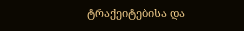ტრაქეიტებისა და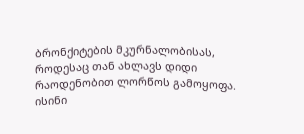ბრონქიტების მკურნალობისას, როდესაც თან ახლავს დიდი რაოდენობით ლორწოს გამოყოფა. ისინი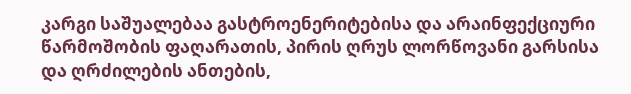კარგი საშუალებაა გასტროენერიტებისა და არაინფექციური წარმოშობის ფაღარათის, პირის ღრუს ლორწოვანი გარსისა და ღრძილების ანთების,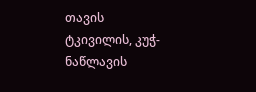თავის ტკივილის, კუჭ-ნაწლავის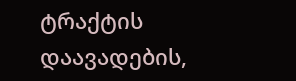ტრაქტის დაავადების,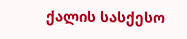ქალის სასქესო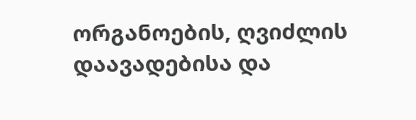ორგანოების, ღვიძლის დაავადებისა და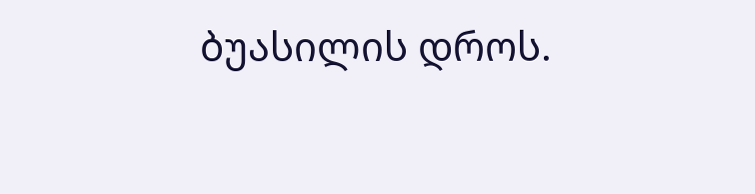ბუასილის დროს.